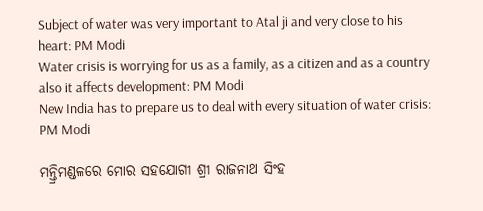Subject of water was very important to Atal ji and very close to his heart: PM Modi
Water crisis is worrying for us as a family, as a citizen and as a country also it affects development: PM Modi
New India has to prepare us to deal with every situation of water crisis: PM Modi

ମନ୍ତ୍ରିମଣ୍ଡଳରେ ମୋର ସହଯୋଗୀ ଶ୍ରୀ ରାଜନାଥ ସିଂହ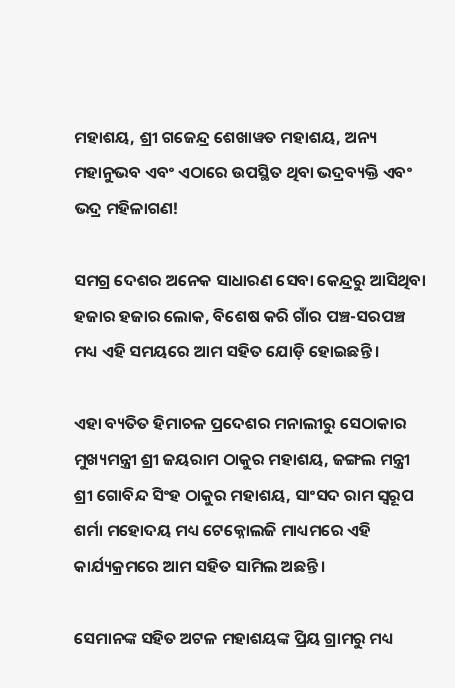ମହାଶୟ, ଶ୍ରୀ ଗଜେନ୍ଦ୍ର ଶେଖାୱତ ମହାଶୟ, ଅନ୍ୟ ମହାନୁଭବ ଏବଂ ଏଠାରେ ଉପସ୍ଥିତ ଥିବା ଭଦ୍ରବ୍ୟକ୍ତି ଏବଂ ଭଦ୍ର ମହିଳାଗଣ!

ସମଗ୍ର ଦେଶର ଅନେକ ସାଧାରଣ ସେବା କେନ୍ଦ୍ରରୁ ଆସିଥିବା ହଜାର ହଜାର ଲୋକ, ବିଶେଷ କରି ଗାଁର ପଞ୍ଚ-ସରପଞ୍ଚ ମଧ୍ୟ ଏହି ସମୟରେ ଆମ ସହିତ ଯୋଡ଼ି ହୋଇଛନ୍ତି ।

ଏହା ବ୍ୟତିତ ହିମାଚଳ ପ୍ରଦେଶର ମନାଲୀରୁ ସେଠାକାର ମୁଖ୍ୟମନ୍ତ୍ରୀ ଶ୍ରୀ ଜୟରାମ ଠାକୁର ମହାଶୟ, ଜଙ୍ଗଲ ମନ୍ତ୍ରୀ ଶ୍ରୀ ଗୋବିନ୍ଦ ସିଂହ ଠାକୁର ମହାଶୟ, ସାଂସଦ ରାମ ସ୍ୱରୂପ ଶର୍ମା ମହୋଦୟ ମଧ୍ୟ ଟେକ୍ନୋଲଜି ମାଧ୍ୟମରେ ଏହି କାର୍ଯ୍ୟକ୍ରମରେ ଆମ ସହିତ ସାମିଲ ଅଛନ୍ତି ।

ସେମାନଙ୍କ ସହିତ ଅଟଳ ମହାଶୟଙ୍କ ପ୍ରିୟ ଗ୍ରାମରୁ ମଧ୍ୟ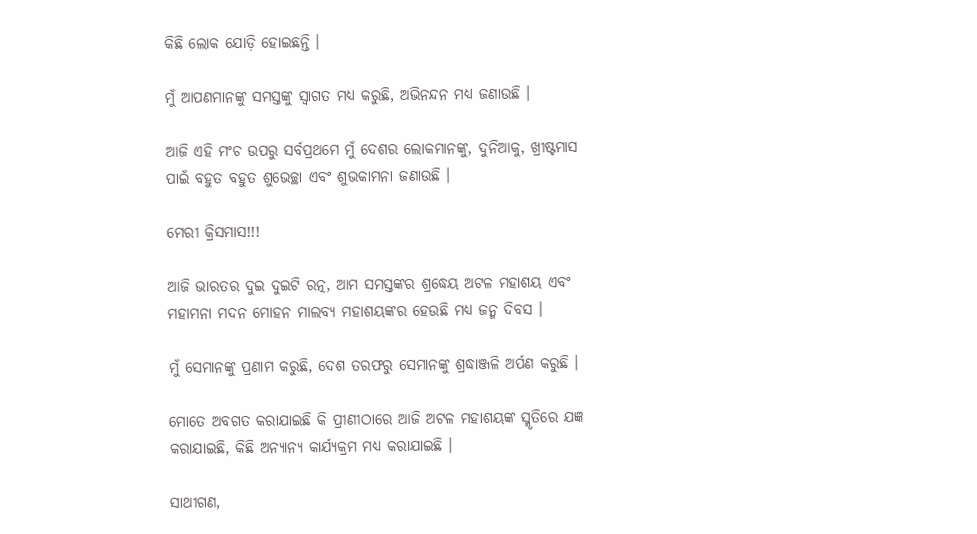କିଛି ଲୋକ ଯୋଡ଼ି ହୋଇଛନ୍ତି ।

ମୁଁ ଆପଣମାନଙ୍କୁ ସମସ୍ତଙ୍କୁ ସ୍ୱାଗତ ମଧ୍ୟ କରୁଛି, ଅଭିନନ୍ଦନ ମଧ୍ୟ ଜଣାଉଛି ।

ଆଜି ଏହି ମଂଚ ଉପରୁ ସର୍ବପ୍ରଥମେ ମୁଁ ଦେଶର ଲୋକମାନଙ୍କୁ, ଦୁନିଆକୁ, ଖ୍ରୀଷ୍ଟମାସ ପାଇଁ ବହୁତ ବହୁତ ଶୁଭେଚ୍ଛା ଏବଂ ଶୁଭକାମନା ଜଣାଉଛି ।

ମେରୀ କ୍ରିସମାସ!!!

ଆଜି ଭାରତର ଦୁଇ ଦୁଇଟି ରତ୍ନ, ଆମ ସମସ୍ତଙ୍କର ଶ୍ରଦ୍ଧେୟ ଅଟଳ ମହାଶୟ ଏବଂ ମହାମନା ମଦନ ମୋହନ ମାଲବ୍ୟ ମହାଶୟଙ୍କର ହେଉଛି ମଧ୍ୟ ଜନ୍ମ ଦିବସ ।

ମୁଁ ସେମାନଙ୍କୁ ପ୍ରଣାମ କରୁଛି, ଦେଶ ତରଫରୁ ସେମାନଙ୍କୁ ଶ୍ରଦ୍ଧାଞ୍ଜଳି ଅର୍ପଣ କରୁଛି ।

ମୋତେ ଅବଗତ କରାଯାଇଛି କି ପ୍ରୀଣୀଠାରେ ଆଜି ଅଟଳ ମହାଶୟଙ୍କ ସ୍ମୃତିରେ ଯଜ୍ଞ କରାଯାଇଛି, କିଛି ଅନ୍ୟାନ୍ୟ କାର୍ଯ୍ୟକ୍ରମ ମଧ୍ୟ କରାଯାଇଛି ।

ସାଥୀଗଣ,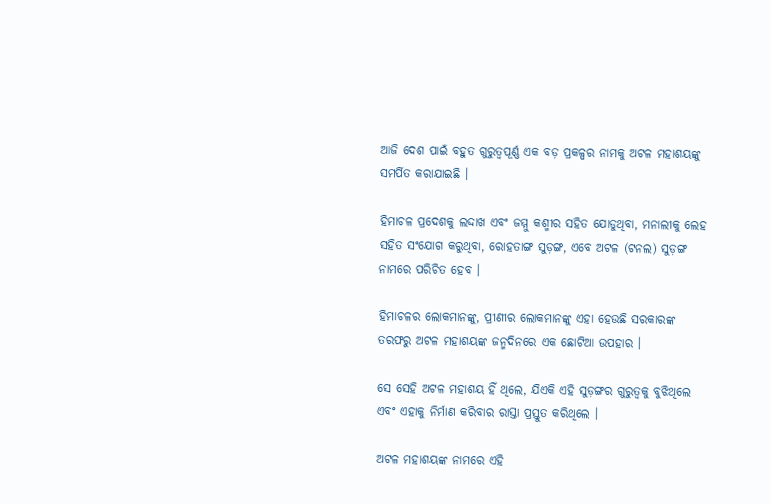ଆଜି ଦେଶ ପାଇଁ ବହୁତ ଗୁରୁତ୍ୱପୂର୍ଣ୍ଣ ଏକ ବଡ଼ ପ୍ରକଳ୍ପର ନାମକୁ ଅଟଳ ମହାଶୟଙ୍କୁ ସମର୍ପିତ କରାଯାଇଛି ।

ହିମାଚଳ ପ୍ରଦେଶକୁ ଲଦ୍ଦାଖ ଏବଂ ଜମ୍ମୁ କଶ୍ମୀର ସହିତ ଯୋଡୁଥିବା, ମନାଲୀକୁ ଲେହ ସହିତ ସଂଯୋଗ କରୁଥିବା, ରୋହତାଙ୍ଗ ସୁଡ଼ଙ୍ଗ, ଏବେ ଅଟଳ (ଟନଲ) ସୁଡ଼ଙ୍ଗ ନାମରେ ପରିଚିତ ହେବ ।

ହିମାଚଳର ଲୋକମାନଙ୍କୁ, ପ୍ରୀଣୀର ଲୋକମାନଙ୍କୁ ଏହା ହେଉଛି ସରକାରଙ୍କ ତରଫରୁ ଅଟଳ ମହାଶୟଙ୍କ ଜନ୍ମଦିନରେ ଏକ ଛୋଟିଆ ଉପହାର ।

ସେ ସେହି ଅଟଳ ମହାଶୟ ହିଁ ଥିଲେ, ଯିଏକି ଏହି ସୁଡ଼ଙ୍ଗର ଗୁରୁତ୍ୱକୁ ବୁଝିଥିଲେ ଏବଂ ଏହାକୁ ନିର୍ମାଣ କରିବାର ରାସ୍ତା ପ୍ରସ୍ତୁତ କରିଥିଲେ ।

ଅଟଳ ମହାଶୟଙ୍କ ନାମରେ ଏହି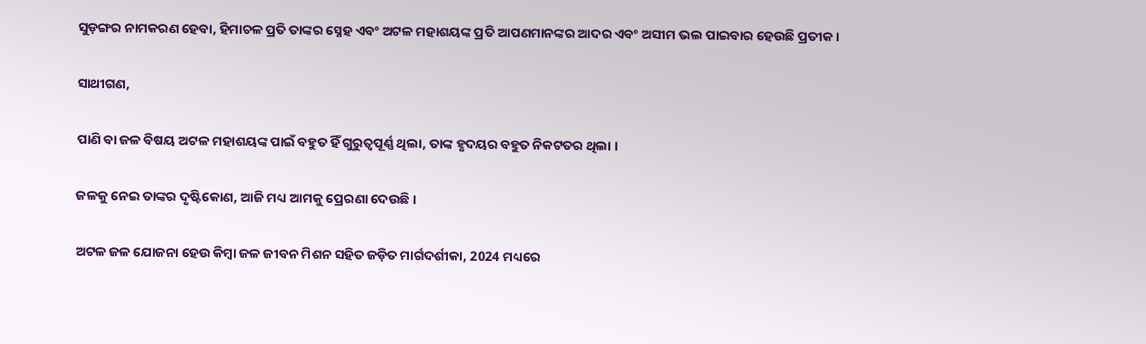ସୁଡ଼ଙ୍ଗର ନାମକରଣ ହେବା, ହିମାଚଳ ପ୍ରତି ତାଙ୍କର ସ୍ନେହ ଏବଂ ଅଟଳ ମହାଶୟଙ୍କ ପ୍ରତି ଆପଣମାନଙ୍କର ଆଦର ଏବଂ ଅସୀମ ଭଲ ପାଇବାର ହେଉଛି ପ୍ରତୀକ ।

ସାଥୀଗଣ,

ପାଣି ବା ଜଳ ବିଷୟ ଅଟଳ ମହାଶୟଙ୍କ ପାଇଁ ବହୁତ ହିଁ ଗୁରୁତ୍ୱପୂର୍ଣ୍ଣ ଥିଲା, ତାଙ୍କ ହୃଦୟର ବହୁତ ନିକଟତର ଥିଲା ।

ଜଳକୁ ନେଇ ତାଙ୍କର ଦୃଷ୍ଟିକୋଣ, ଆଜି ମଧ୍ୟ ଆମକୁ ପ୍ରେରଣା ଦେଉଛି ।

ଅଟଳ ଜଳ ଯୋଜନା ହେଉ କିମ୍ବା ଜଳ ଜୀବନ ମିଶନ ସହିତ ଜଡ଼ିତ ମାର୍ଗଦର୍ଶୀକା, 2024 ମଧ୍ୟରେ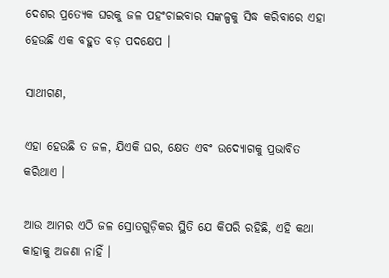ଦେଶର ପ୍ରତ୍ୟେକ ଘରକୁ ଜଳ ପହଂଚାଇବାର ସଙ୍କଳ୍ପକୁ ସିଦ୍ଧ କରିବାରେ ଏହା ହେଉଛି ଏକ ବହୁତ ବଡ଼ ପଦକ୍ଷେପ ।

ସାଥୀଗଣ,

ଏହା ହେଉଛି ତ ଜଳ, ଯିଏକି ଘର, କ୍ଷେତ ଏବଂ ଉଦ୍ୟୋଗକୁ ପ୍ରଭାବିତ କରିଥାଏ ।

ଆଉ ଆମର ଏଠି ଜଳ ସ୍ରୋତଗୁଡ଼ିକର ସ୍ଥିତି ଯେ କିପରି ରହିଛି, ଏହି କଥା କାହାକୁ ଅଜଣା ନାହିଁ ।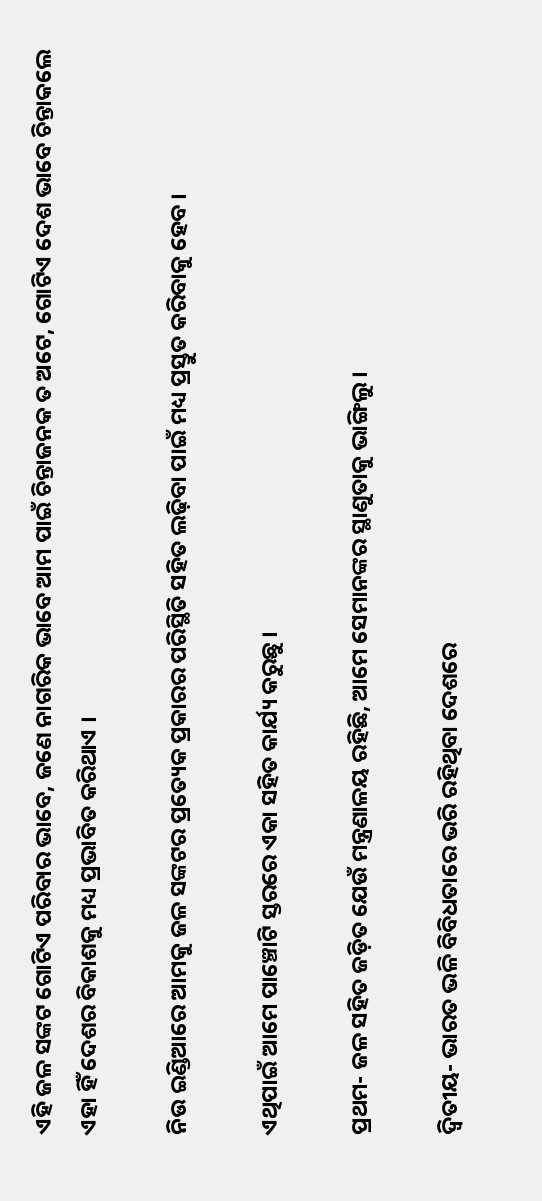ଏହି ଜଳ ସଙ୍କଟ ଗୋଟିଏ ପରିବାର ଭାବେ, ଜଣେ ନାଗରିକ ଭାବେ ଆମ ପାଇଁ ଚିନ୍ତାଜନକ ତ ଅଟେ, ଗୋଟିଏ ଦେଶ ଭାବେ ଚିନ୍ତାକଲେ ଏହା ହିଁ ଦେଶର ବିକାଶକୁ ମଧ୍ୟ ପ୍ରଭାବିତ କରିଥାଏ ।

ନିଉ ଇଣ୍ଡିଆରେ ଆମକୁ ଜଳ ସଙ୍କଟର ପ୍ରତ୍ୟେକ ପ୍ରକାରର ପରିସ୍ଥିତି ସହିତ ଲଢ଼ିବା ପାଇଁ ମଧ୍ୟ ପ୍ରସ୍ତୁତ କରିବାକୁ ହେବ ।

ଏଥିପାଇଁ ଆମେ ପାଞ୍ଚୋଟି ସ୍ତରରେ ଏକା ସହିତ କାର୍ଯ୍ୟ କରୁଛୁ ।

ପ୍ରଥମ- ଜଳ ସହିତ ଜଡ଼ିତ ଯେଉଁ ମନ୍ତ୍ରଣାଳୟ ରହିଛି, ଆମେ ସେମାନଙ୍କର ସ୍ଥାଣୁତାକୁ ଭାଙ୍ଗିଲୁ ।

ଦ୍ୱିତୀୟ- ଭାରତ ଭଳି ବିବିଧତାରେ ଭରି ରହିଥିବା ଦେଶରେ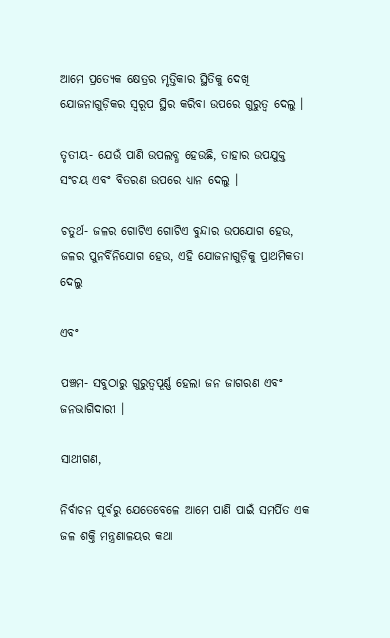ଆମେ ପ୍ରତ୍ୟେକ କ୍ଷେତ୍ରର ମୃତ୍ତିକାର ସ୍ଥିତିକୁ ଦେଖି ଯୋଜନାଗୁଡ଼ିକର ସ୍ୱରୂପ ସ୍ଥିର କରିବା ଉପରେ ଗୁରୁତ୍ୱ ଦେଲୁ ।

ତୃତୀୟ- ଯେଉଁ ପାଣି ଉପଲବ୍ଧ ହେଉଛି, ତାହାର ଉପଯୁକ୍ତ ସଂଚୟ ଏବଂ ବିତରଣ ଉପରେ ଧ୍ୟାନ ଦେଲୁ ।

ଚତୁର୍ଥ- ଜଳର ଗୋଟିଏ ଗୋଟିଏ ବୁନ୍ଦାର ଉପଯୋଗ ହେଉ, ଜଳର ପୁନର୍ବିନିଯୋଗ ହେଉ, ଏହି ଯୋଜନାଗୁଡ଼ିକୁ ପ୍ରାଥମିକତା ଦେଲୁ

ଏବଂ

ପଞ୍ଚମ- ସବୁଠାରୁ ଗୁରୁତ୍ୱପୂର୍ଣ୍ଣ ହେଲା ଜନ ଜାଗରଣ ଏବଂ ଜନଭାଗିଦାରୀ ।

ସାଥୀଗଣ,

ନିର୍ବାଚନ ପୂର୍ବରୁ ଯେତେବେଳେ ଆମେ ପାଣି ପାଇଁ ସମର୍ପିତ ଏକ ଜଳ ଶକ୍ତି ମନ୍ତ୍ରଣାଳୟର କଥା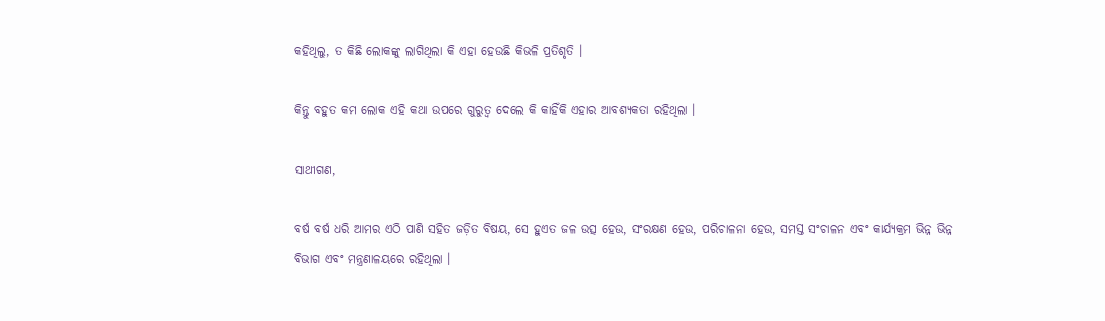କହିଥିଲୁ, ତ କିଛି ଲୋକଙ୍କୁ ଲାଗିଥିଲା କି ଏହା ହେଉଛି କିଭଳି ପ୍ରତିଶୃତି ।

କିନ୍ତୁ ବହୁତ କମ ଲୋକ ଏହି କଥା ଉପରେ ଗୁରୁତ୍ୱ ଦେଲେ କି କାହିଁକି ଏହାର ଆବଶ୍ୟକତା ରହିଥିଲା ।

ସାଥୀଗଣ,

ବର୍ଷ ବର୍ଷ ଧରି ଆମର ଏଠି ପାଣି ସହିତ ଜଡ଼ିତ ବିଷୟ, ସେ ହୁଏତ ଜଳ ଉତ୍ସ ହେଉ, ସଂରକ୍ଷଣ ହେଉ, ପରିଚାଳନା ହେଉ, ସମସ୍ତ ସଂଚାଳନ ଏବଂ କାର୍ଯ୍ୟକ୍ରମ ଭିନ୍ନ ଭିନ୍ନ ବିଭାଗ ଏବଂ ମନ୍ତ୍ରଣାଳୟରେ ରହିଥିଲା ।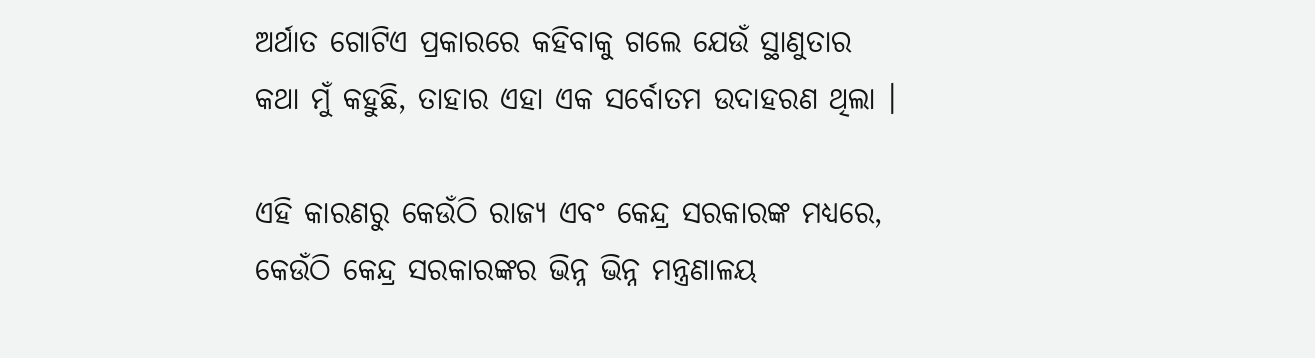ଅର୍ଥାତ ଗୋଟିଏ ପ୍ରକାରରେ କହିବାକୁ ଗଲେ ଯେଉଁ ସ୍ଥାଣୁତାର କଥା ମୁଁ କହୁଛି, ତାହାର ଏହା ଏକ ସର୍ବୋତମ ଉଦାହରଣ ଥିଲା ।

ଏହି କାରଣରୁ କେଉଁଠି ରାଜ୍ୟ ଏବଂ କେନ୍ଦ୍ର ସରକାରଙ୍କ ମଧ୍ୟରେ, କେଉଁଠି କେନ୍ଦ୍ର ସରକାରଙ୍କର ଭିନ୍ନ ଭିନ୍ନ ମନ୍ତ୍ରଣାଳୟ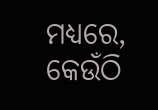ମଧ୍ୟରେ, କେଉଁଠି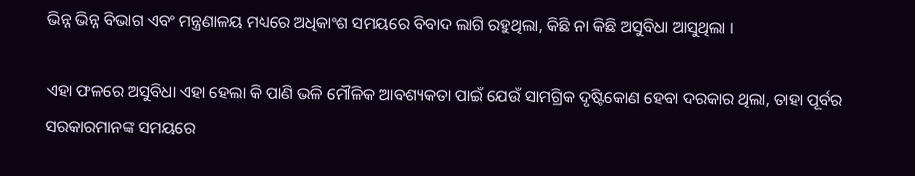ଭିନ୍ନ ଭିନ୍ନ ବିଭାଗ ଏବଂ ମନ୍ତ୍ରଣାଳୟ ମଧ୍ୟରେ ଅଧିକାଂଶ ସମୟରେ ବିବାଦ ଲାଗି ରହୁଥିଲା, କିଛି ନା କିଛି ଅସୁବିଧା ଆସୁଥିଲା ।

ଏହା ଫଳରେ ଅସୁବିଧା ଏହା ହେଲା କି ପାଣି ଭଳି ମୌଳିକ ଆବଶ୍ୟକତା ପାଇଁ ଯେଉଁ ସାମଗ୍ରିକ ଦୃଷ୍ଟିକୋଣ ହେବା ଦରକାର ଥିଲା, ତାହା ପୂର୍ବର ସରକାରମାନଙ୍କ ସମୟରେ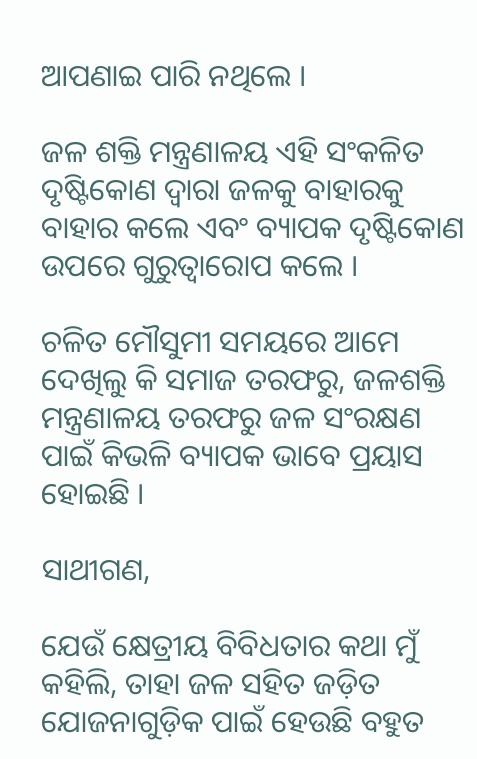ଆପଣାଇ ପାରି ନଥିଲେ ।

ଜଳ ଶକ୍ତି ମନ୍ତ୍ରଣାଳୟ ଏହି ସଂକଳିତ ଦୃଷ୍ଟିକୋଣ ଦ୍ୱାରା ଜଳକୁ ବାହାରକୁ ବାହାର କଲେ ଏବଂ ବ୍ୟାପକ ଦୃଷ୍ଟିକୋଣ ଉପରେ ଗୁରୁତ୍ୱାରୋପ କଲେ ।

ଚଳିତ ମୌସୁମୀ ସମୟରେ ଆମେ ଦେଖିଲୁ କି ସମାଜ ତରଫରୁ, ଜଳଶକ୍ତି ମନ୍ତ୍ରଣାଳୟ ତରଫରୁ ଜଳ ସଂରକ୍ଷଣ ପାଇଁ କିଭଳି ବ୍ୟାପକ ଭାବେ ପ୍ରୟାସ ହୋଇଛି ।

ସାଥୀଗଣ,

ଯେଉଁ କ୍ଷେତ୍ରୀୟ ବିବିଧତାର କଥା ମୁଁ କହିଲି, ତାହା ଜଳ ସହିତ ଜଡ଼ିତ ଯୋଜନାଗୁଡ଼ିକ ପାଇଁ ହେଉଛି ବହୁତ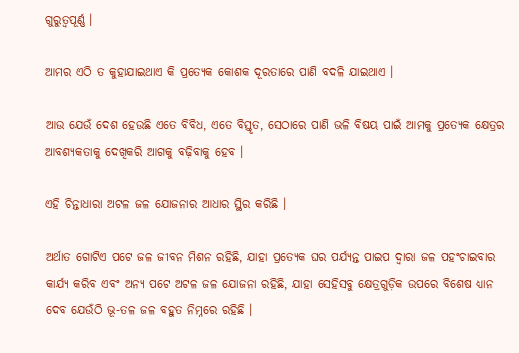ଗୁରୁତ୍ୱପୂର୍ଣ୍ଣ ।

ଆମର ଏଠି ତ କୁହାଯାଇଥାଏ କି ପ୍ରତ୍ୟେକ କୋଶକ ଦୂରତାରେ ପାଣି ବଦଳି ଯାଇଥାଏ ।

ଆଉ ଯେଉଁ ଦେଶ ହେଉଛି ଏତେ ବିବିଧ, ଏତେ ବିସ୍ତୃତ, ସେଠାରେ ପାଣି ଭଳି ବିଷୟ ପାଇଁ ଆମକୁ ପ୍ରତ୍ୟେକ କ୍ଷେତ୍ରର ଆବଶ୍ୟକତାକୁ ଦେଖିକରି ଆଗକୁ ବଢ଼ିବାକୁ ହେବ ।

ଏହି ଚିନ୍ତାଧାରା ଅଟଳ ଜଳ ଯୋଜନାର ଆଧାର ସ୍ଥିର କରିଛି ।

ଅର୍ଥାତ ଗୋଟିଏ ପଟେ ଜଳ ଜୀବନ ମିଶନ ରହିଛି, ଯାହା ପ୍ରତ୍ୟେକ ଘର ପର୍ଯ୍ୟନ୍ତ ପାଇପ ଦ୍ୱାରା ଜଳ ପହଂଚାଇବାର କାର୍ଯ୍ୟ କରିବ ଏବଂ ଅନ୍ୟ ପଟେ ଅଟଳ ଜଳ ଯୋଜନା ରହିଛି, ଯାହା ସେହିସବୁ କ୍ଷେତ୍ରଗୁଡ଼ିକ ଉପରେ ବିଶେଷ ଧ୍ୟାନ ଦେବ ଯେଉଁଠି ଭୂ-ତଳ ଜଳ ବହୁତ ନିମ୍ନରେ ରହିଛି ।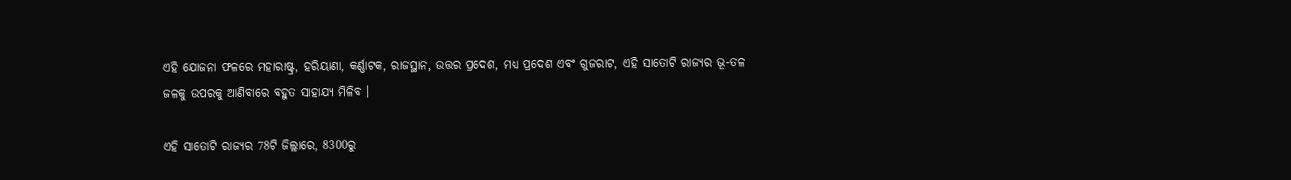ଏହି ଯୋଜନା ଫଳରେ ମହାରାଷ୍ଟ୍ର, ହରିୟାଣା, କର୍ଣ୍ଣାଟକ, ରାଜସ୍ଥାନ, ଉତ୍ତର ପ୍ରଦେଶ, ମଧ୍ୟ ପ୍ରଦେଶ ଏବଂ ଗୁଜରାଟ, ଏହି ସାତୋଟି ରାଜ୍ୟର ଭୂ-ତଳ ଜଳକୁ ଉପରକୁ ଆଣିବାରେ ବହୁତ ସାହାଯ୍ୟ ମିଳିବ ।

ଏହି ସାତୋଟି ରାଜ୍ୟର 78ଟି ଜିଲ୍ଲାରେ, 8300ରୁ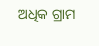ଅଧିକ ଗ୍ରାମ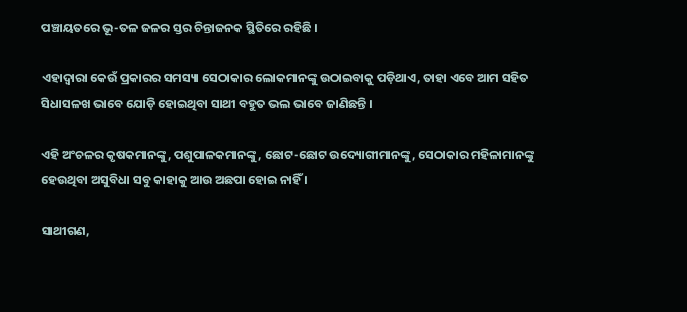ପଞ୍ଚାୟତରେ ଭୂ-ତଳ ଜଳର ସ୍ତର ଚିନ୍ତାଜନକ ସ୍ଥିତିରେ ରହିଛି ।

ଏହାଦ୍ୱାରା କେଉଁ ପ୍ରକାରର ସମସ୍ୟା ସେଠାକାର ଲୋକମାନଙ୍କୁ ଉଠାଇବାକୁ ପଡ଼ିଥାଏ, ତାହା ଏବେ ଆମ ସହିତ ସିଧାସଳଖ ଭାବେ ଯୋଡ଼ି ହୋଇଥିବା ସାଥୀ ବହୁତ ଭଲ ଭାବେ ଜାଣିଛନ୍ତି ।

ଏହି ଅଂଚଳର କୃଷକମାନଙ୍କୁ, ପଶୁପାଳକମାନଙ୍କୁ, ଛୋଟ-ଛୋଟ ଉଦ୍ୟୋଗୀମାନଙ୍କୁ, ସେଠାକାର ମହିଳାମାନଙ୍କୁ ହେଉଥିବା ଅସୁବିଧା ସବୁ କାହାକୁ ଆଉ ଅଛପା ହୋଇ ନାହିଁ ।

ସାଥୀଗଣ,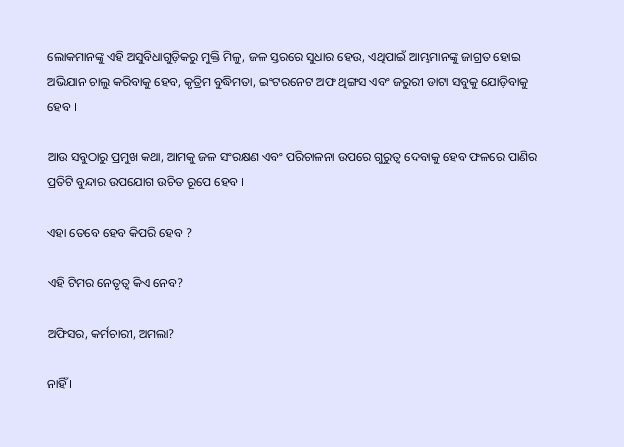ଲୋକମାନଙ୍କୁ ଏହି ଅସୁବିଧାଗୁଡ଼ିକରୁ ମୁକ୍ତି ମିଳୁ, ଜଳ ସ୍ତରରେ ସୁଧାର ହେଉ, ଏଥିପାଇଁ ଆମ୍ଭମାନଙ୍କୁ ଜାଗ୍ରତ ହୋଇ ଅଭିଯାନ ଚାଲୁ କରିବାକୁ ହେବ, କୃତ୍ରିମ ବୁଦ୍ଧିମତା, ଇଂଟରନେଟ ଅଫ ଥିଙ୍ଗସ ଏବଂ ଜରୁରୀ ଡାଟା ସବୁକୁ ଯୋଡ଼ିବାକୁ ହେବ ।

ଆଉ ସବୁଠାରୁ ପ୍ରମୁଖ କଥା, ଆମକୁ ଜଳ ସଂରକ୍ଷଣ ଏବଂ ପରିଚାଳନା ଉପରେ ଗୁରୁତ୍ୱ ଦେବାକୁ ହେବ ଫଳରେ ପାଣିର ପ୍ରତିଟି ବୁନ୍ଦାର ଉପଯୋଗ ଉଚିତ ରୂପେ ହେବ ।

ଏହା ତେବେ ହେବ କିପରି ହେବ ?

ଏହି ଟିମର ନେତୃତ୍ୱ କିଏ ନେବ?

ଅଫିସର, କର୍ମଚାରୀ, ଅମଲା?

ନାହିଁ ।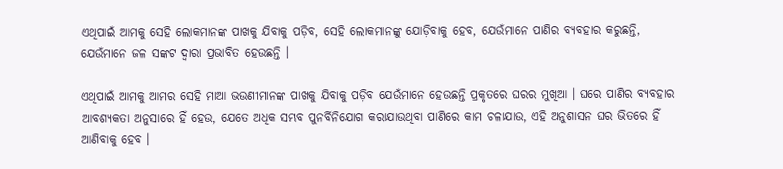ଏଥିପାଇଁ ଆମକୁ ସେହି ଲୋକମାନଙ୍କ ପାଖକୁ ଯିବାକୁ ପଡ଼ିବ, ସେହି ଲୋକମାନଙ୍କୁ ଯୋଡ଼ିବାକୁ ହେବ, ଯେଉଁମାନେ ପାଣିର ବ୍ୟବହାର କରୁଛନ୍ତି, ଯେଉଁମାନେ ଜଳ ସଙ୍କଟ ଦ୍ୱାରା ପ୍ରଭାବିତ ହେଉଛନ୍ତି ।

ଏଥିପାଇଁ ଆମକୁ ଆମର ସେହି ମାଆ ଭଉଣୀମାନଙ୍କ ପାଖକୁ ଯିବାକୁ ପଡ଼ିବ ଯେଉଁମାନେ ହେଉଛନ୍ତି ପ୍ରକୃତରେ ଘରର ମୁଖିଆ । ଘରେ ପାଣିର ବ୍ୟବହାର ଆବଶ୍ୟକତା ଅନୁସାରେ ହିଁ ହେଉ, ଯେତେ ଅଧିକ ସମ୍ଭବ ପୁନର୍ବିନିଯୋଗ କରାଯାଉଥିବା ପାଣିରେ କାମ ଚଳାଯାଉ, ଏହି ଅନୁଶାସନ ଘର ଭିତରେ ହିଁ ଆଣିବାକୁ ହେବ ।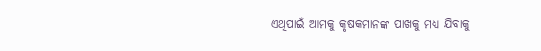ଏଥିପାଇଁ ଆମକୁ କୃଷକମାନଙ୍କ ପାଖକୁ ମଧ୍ୟ ଯିବାକୁ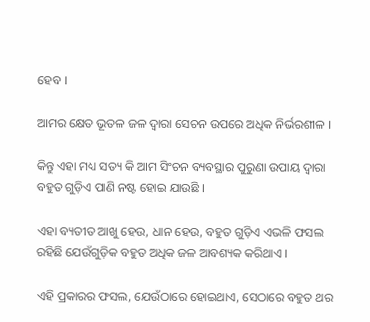ହେବ ।

ଆମର କ୍ଷେତ ଭୂତଳ ଜଳ ଦ୍ୱାରା ସେଚନ ଉପରେ ଅଧିକ ନିର୍ଭରଶୀଳ ।

କିନ୍ତୁ ଏହା ମଧ୍ୟ ସତ୍ୟ କି ଆମ ସିଂଚନ ବ୍ୟବସ୍ଥାର ପୁରୁଣା ଉପାୟ ଦ୍ୱାରା ବହୁତ ଗୁଡ଼ିଏ ପାଣି ନଷ୍ଟ ହୋଇ ଯାଉଛି ।

ଏହା ବ୍ୟତୀତ ଆଖୁ ହେଉ, ଧାନ ହେଉ, ବହୁତ ଗୁଡ଼ିଏ ଏଭଳି ଫସଲ ରହିଛି ଯେଉଁଗୁଡ଼ିକ ବହୁତ ଅଧିକ ଜଳ ଆବଶ୍ୟକ କରିଥାଏ ।

ଏହି ପ୍ରକାରର ଫସଲ, ଯେଉଁଠାରେ ହୋଇଥାଏ, ସେଠାରେ ବହୁତ ଥର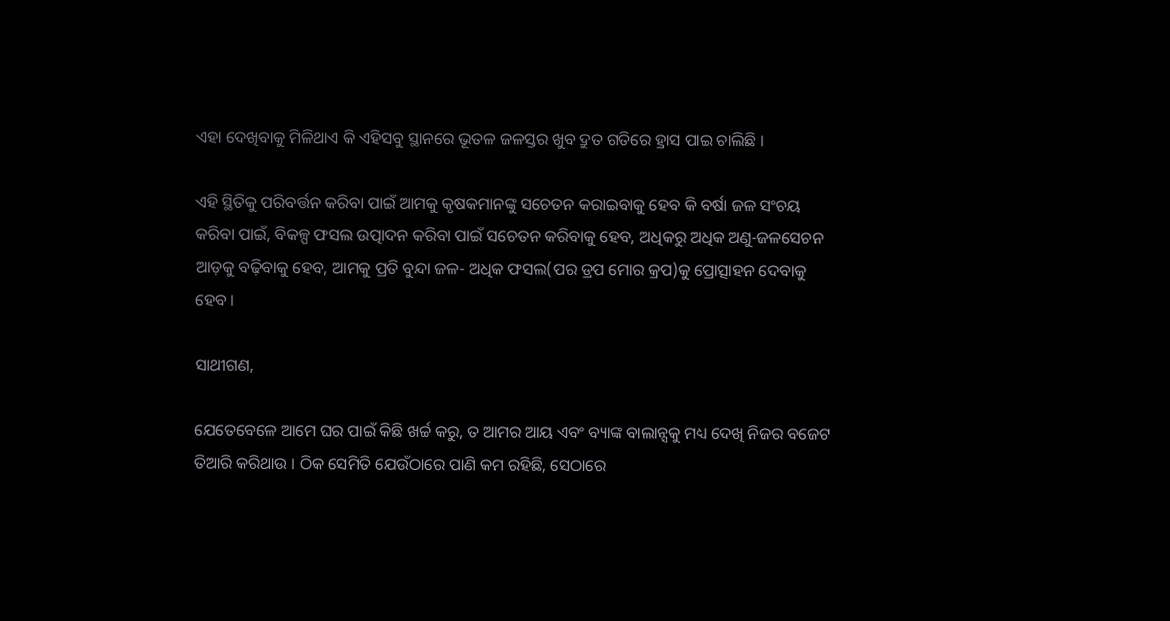ଏହା ଦେଖିବାକୁ ମିଳିଥାଏ କି ଏହିସବୁ ସ୍ଥାନରେ ଭୂତଳ ଜଳସ୍ତର ଖୁବ ଦ୍ରୁତ ଗତିରେ ହ୍ରାସ ପାଇ ଚାଲିଛି ।

ଏହି ସ୍ଥିତିକୁ ପରିବର୍ତ୍ତନ କରିବା ପାଇଁ ଆମକୁ କୃଷକମାନଙ୍କୁ ସଚେତନ କରାଇବାକୁ ହେବ କି ବର୍ଷା ଜଳ ସଂଚୟ କରିବା ପାଇଁ, ବିକଳ୍ପ ଫସଲ ଉତ୍ପାଦନ କରିବା ପାଇଁ ସଚେତନ କରିବାକୁ ହେବ, ଅଧିକରୁ ଅଧିକ ଅଣୁ-ଜଳସେଚନ ଆଡ଼କୁ ବଢ଼ିବାକୁ ହେବ, ଆମକୁ ପ୍ରତି ବୁନ୍ଦା ଜଳ- ଅଧିକ ଫସଲ(ପର ଡ୍ରପ ମୋର କ୍ରପ)କୁ ପ୍ରୋତ୍ସାହନ ଦେବାକୁ ହେବ ।

ସାଥୀଗଣ,

ଯେତେବେଳେ ଆମେ ଘର ପାଇଁ କିଛି ଖର୍ଚ୍ଚ କରୁ, ତ ଆମର ଆୟ ଏବଂ ବ୍ୟାଙ୍କ ବାଲାନ୍ସକୁ ମଧ୍ୟ ଦେଖି ନିଜର ବଜେଟ ତିଆରି କରିଥାଉ । ଠିକ ସେମିତି ଯେଉଁଠାରେ ପାଣି କମ ରହିଛି, ସେଠାରେ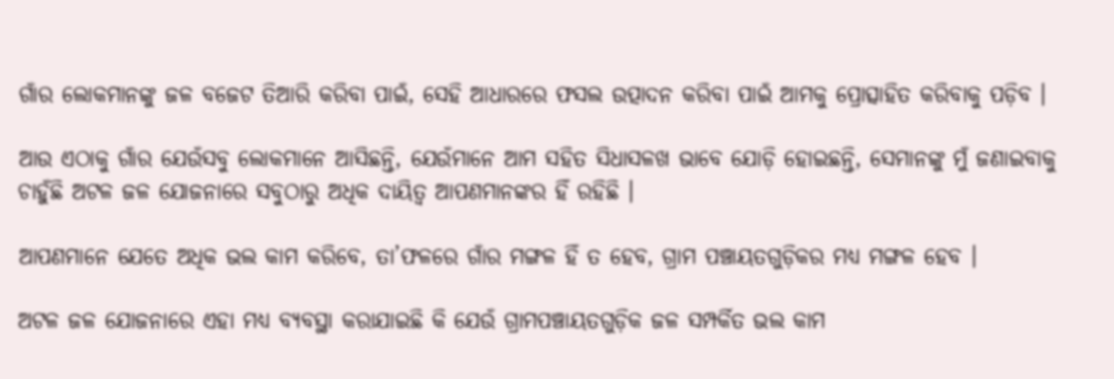ଗାଁର ଲୋକମାନଙ୍କୁ ଜଳ ବଜେଟ ତିଆରି କରିବା ପାଇଁ, ସେହି ଆଧାରରେ ଫସଲ ଉତ୍ପାଦନ କରିବା ପାଇଁ ଆମକୁ ପ୍ରୋତ୍ସାହିତ କରିବାକୁ ପଡ଼ିବ ।

ଆଉ ଏଠାକୁ ଗାଁର ଯେଉଁସବୁ ଲୋକମାନେ ଆସିଛନ୍ତି, ଯେଉଁମାନେ ଆମ ସହିତ ସିଧାସଳଖ ଭାବେ ଯୋଡ଼ି ହୋଇଛନ୍ତି, ସେମାନଙ୍କୁ ମୁଁ ଜଣାଇବାକୁ ଚାହୁଁଛି ଅଟଳ ଜଳ ଯୋଜନାରେ ସବୁଠାରୁ ଅଧିକ ଦାୟିତ୍ୱ ଆପଣମାନଙ୍କର ହିଁ ରହିଛି ।

ଆପଣମାନେ ଯେତେ ଅଧିକ ଭଲ କାମ କରିବେ, ତା’ଫଳରେ ଗାଁର ମଙ୍ଗଳ ହିଁ ତ ହେବ, ଗ୍ରାମ ପଞ୍ଚାୟତଗୁଡ଼ିକର ମଧ୍ୟ ମଙ୍ଗଳ ହେବ ।

ଅଟଳ ଜଳ ଯୋଜନାରେ ଏହା ମଧ୍ୟ ବ୍ୟବସ୍ଥା କରାଯାଇଛି କି ଯେଉଁ ଗ୍ରାମପଞ୍ଚାୟତଗୁଡ଼ିକ ଜଳ ସମ୍ପର୍କିତ ଭଲ କାମ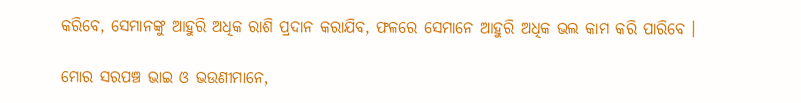କରିବେ, ସେମାନଙ୍କୁ ଆହୁରି ଅଧିକ ରାଶି ପ୍ରଦାନ କରାଯିବ, ଫଳରେ ସେମାନେ ଆହୁରି ଅଧିକ ଭଲ କାମ କରି ପାରିବେ ।

ମୋର ସରପଞ୍ଚ ଭାଇ ଓ ଭଉଣୀମାନେ,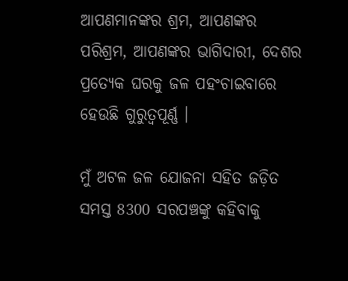ଆପଣମାନଙ୍କର ଶ୍ରମ, ଆପଣଙ୍କର ପରିଶ୍ରମ, ଆପଣଙ୍କର ଭାଗିଦାରୀ, ଦେଶର ପ୍ରତ୍ୟେକ ଘରକୁ ଜଳ ପହଂଚାଇବାରେ ହେଉଛି ଗୁରୁତ୍ୱପୂର୍ଣ୍ଣ ।

ମୁଁ ଅଟଳ ଜଳ ଯୋଜନା ସହିତ ଜଡ଼ିତ ସମସ୍ତ 8300 ସରପଞ୍ଚଙ୍କୁ କହିବାକୁ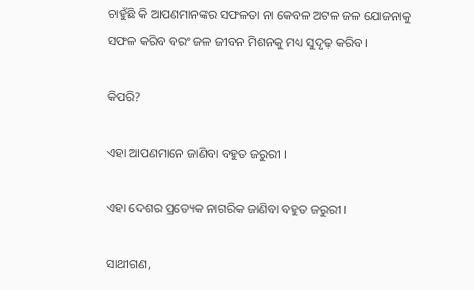ଚାହୁଁଛି କି ଆପଣମାନଙ୍କର ସଫଳତା ନା କେବଳ ଅଟଳ ଜଳ ଯୋଜନାକୁ ସଫଳ କରିବ ବରଂ ଜଳ ଜୀବନ ମିଶନକୁ ମଧ୍ୟ ସୁଦୃଢ଼ କରିବ ।

କିପରି?

ଏହା ଆପଣମାନେ ଜାଣିବା ବହୁତ ଜରୁରୀ ।

ଏହା ଦେଶର ପ୍ରତ୍ୟେକ ନାଗରିକ ଜାଣିବା ବହୁତ ଜରୁରୀ ।

ସାଥୀଗଣ,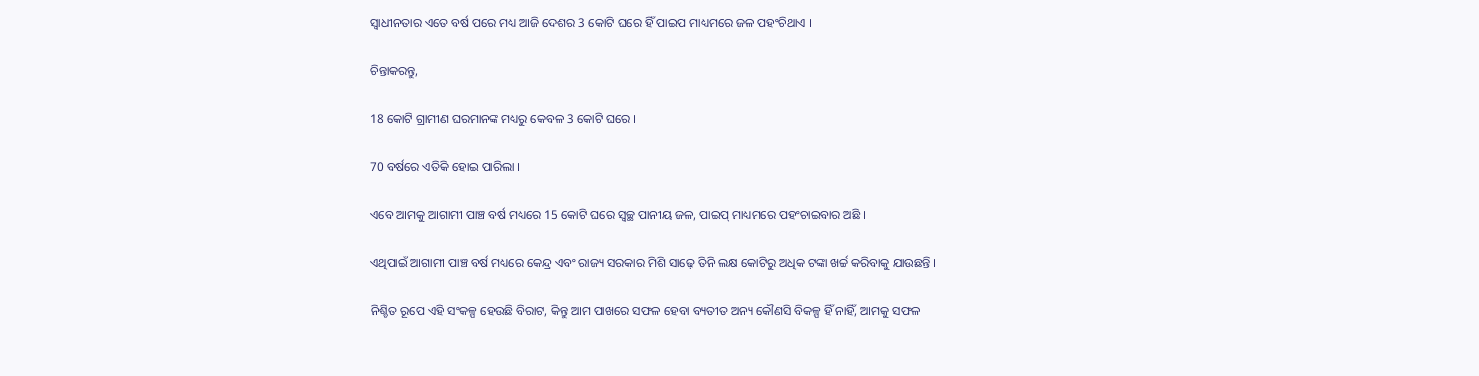ସ୍ୱାଧୀନତାର ଏତେ ବର୍ଷ ପରେ ମଧ୍ୟ ଆଜି ଦେଶର 3 କୋଟି ଘରେ ହିଁ ପାଇପ ମାଧ୍ୟମରେ ଜଳ ପହଂଚିଥାଏ ।

ଚିନ୍ତାକରନ୍ତୁ,

18 କୋଟି ଗ୍ରାମୀଣ ଘରମାନଙ୍କ ମଧ୍ୟରୁ କେବଳ 3 କୋଟି ଘରେ ।

70 ବର୍ଷରେ ଏତିକି ହୋଇ ପାରିଲା ।

ଏବେ ଆମକୁ ଆଗାମୀ ପାଞ୍ଚ ବର୍ଷ ମଧ୍ୟରେ 15 କୋଟି ଘରେ ସ୍ୱଚ୍ଛ ପାନୀୟ ଜଳ, ପାଇପ୍ ମାଧ୍ୟମରେ ପହଂଚାଇବାର ଅଛି ।

ଏଥିପାଇଁ ଆଗାମୀ ପାଞ୍ଚ ବର୍ଷ ମଧ୍ୟରେ କେନ୍ଦ୍ର ଏବଂ ରାଜ୍ୟ ସରକାର ମିଶି ସାଢ଼େ ତିନି ଲକ୍ଷ କୋଟିରୁ ଅଧିକ ଟଙ୍କା ଖର୍ଚ୍ଚ କରିବାକୁ ଯାଉଛନ୍ତି ।

ନିଶ୍ଚିତ ରୂପେ ଏହି ସଂକଳ୍ପ ହେଉଛି ବିରାଟ, କିନ୍ତୁ ଆମ ପାଖରେ ସଫଳ ହେବା ବ୍ୟତୀତ ଅନ୍ୟ କୌଣସି ବିକଳ୍ପ ହିଁ ନାହିଁ, ଆମକୁ ସଫଳ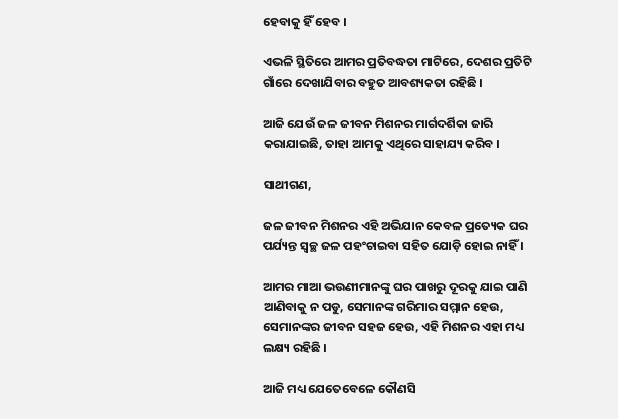ହେବାକୁ ହିଁ ହେବ ।

ଏଭଳି ସ୍ଥିତିରେ ଆମର ପ୍ରତିବଦ୍ଧତା ମାଟିରେ, ଦେଶର ପ୍ରତିଟି ଗାଁରେ ଦେଖାଯିବାର ବହୁତ ଆବଶ୍ୟକତା ରହିଛି ।

ଆଜି ଯେଉଁ ଜଳ ଜୀବନ ମିଶନର ମାର୍ଗଦର୍ଶିକା ଜାରି କରାଯାଇଛି, ତାହା ଆମକୁ ଏଥିରେ ସାହାଯ୍ୟ କରିବ ।

ସାଥୀଗଣ,

ଜଳ ଜୀବନ ମିଶନର ଏହି ଅଭିଯାନ କେବଳ ପ୍ରତ୍ୟେକ ଘର ପର୍ଯ୍ୟନ୍ତ ସ୍ୱଚ୍ଛ ଜଳ ପହଂଚାଇବା ସହିତ ଯୋଡ଼ି ହୋଇ ନାହିଁ ।

ଆମର ମାଆ ଭଉଣୀମାନଙ୍କୁ ଘର ପାଖରୁ ଦୂରକୁ ଯାଇ ପାଣି ଆଣିବାକୁ ନ ପଡୁ, ସେମାନଙ୍କ ଗରିମାର ସମ୍ମାନ ହେଉ, ସେମାନଙ୍କର ଜୀବନ ସହଜ ହେଉ, ଏହି ମିଶନର ଏହା ମଧ୍ୟ ଲକ୍ଷ୍ୟ ରହିଛି ।

ଆଜି ମଧ୍ୟ ଯେତେବେଳେ କୌଣସି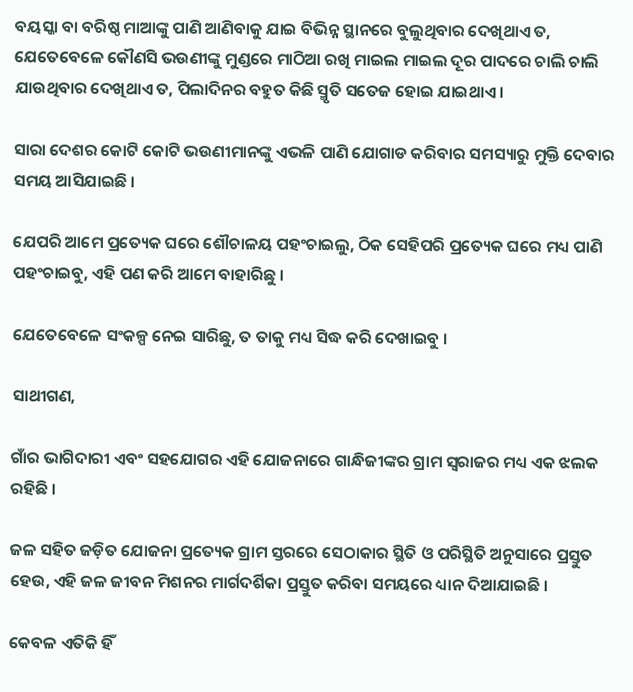ବୟସ୍କା ବା ବରିଷ୍ଠ ମାଆଙ୍କୁ ପାଣି ଆଣିବାକୁ ଯାଇ ବିଭିନ୍ନ ସ୍ଥାନରେ ବୁଲୁଥିବାର ଦେଖିଥାଏ ତ, ଯେତେବେଳେ କୌଣସି ଭଉଣୀଙ୍କୁ ମୁଣ୍ଡରେ ମାଠିଆ ରଖି ମାଇଲ ମାଇଲ ଦୂର ପାଦରେ ଚାଲି ଚାଲି ଯାଉଥିବାର ଦେଖିଥାଏ ତ, ପିଲାଦିନର ବହୁତ କିଛି ସ୍ମୃତି ସତେଜ ହୋଇ ଯାଇଥାଏ ।

ସାରା ଦେଶର କୋଟି କୋଟି ଭଉଣୀମାନଙ୍କୁ ଏଭଳି ପାଣି ଯୋଗାଡ କରିବାର ସମସ୍ୟାରୁ ମୁକ୍ତି ଦେବାର ସମୟ ଆସିଯାଇଛି ।

ଯେପରି ଆମେ ପ୍ରତ୍ୟେକ ଘରେ ଶୌଚାଳୟ ପହଂଚାଇଲୁ, ଠିକ ସେହିପରି ପ୍ରତ୍ୟେକ ଘରେ ମଧ୍ୟ ପାଣି ପହଂଚାଇବୁ, ଏହି ପଣ କରି ଆମେ ବାହାରିଛୁ ।

ଯେତେବେଳେ ସଂକଳ୍ପ ନେଇ ସାରିଛୁ, ତ ତାକୁ ମଧ୍ୟ ସିଦ୍ଧ କରି ଦେଖାଇବୁ ।

ସାଥୀଗଣ,

ଗାଁର ଭାଗିଦାରୀ ଏବଂ ସହଯୋଗର ଏହି ଯୋଜନାରେ ଗାନ୍ଧିଜୀଙ୍କର ଗ୍ରାମ ସ୍ୱରାଜର ମଧ୍ୟ ଏକ ଝଲକ ରହିଛି ।

ଜଳ ସହିତ ଜଡ଼ିତ ଯୋଜନା ପ୍ରତ୍ୟେକ ଗ୍ରାମ ସ୍ତରରେ ସେଠାକାର ସ୍ଥିତି ଓ ପରିସ୍ଥିତି ଅନୁସାରେ ପ୍ରସ୍ତୁତ ହେଉ, ଏହି ଜଳ ଜୀବନ ମିଶନର ମାର୍ଗଦର୍ଶିକା ପ୍ରସ୍ତୁତ କରିବା ସମୟରେ ଧ୍ୟାନ ଦିଆଯାଇଛି ।

କେବଳ ଏତିକି ହିଁ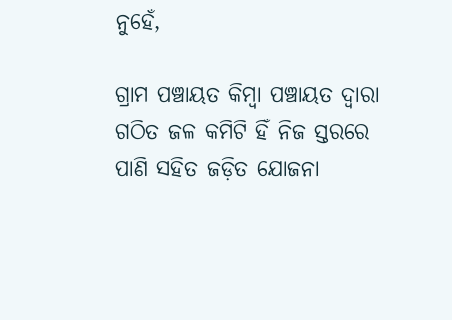ନୁହେଁ,

ଗ୍ରାମ ପଞ୍ଚାୟତ କିମ୍ବା ପଞ୍ଚାୟତ ଦ୍ୱାରା ଗଠିତ ଜଳ କମିଟି ହିଁ ନିଜ ସ୍ତରରେ ପାଣି ସହିତ ଜଡ଼ିତ ଯୋଜନା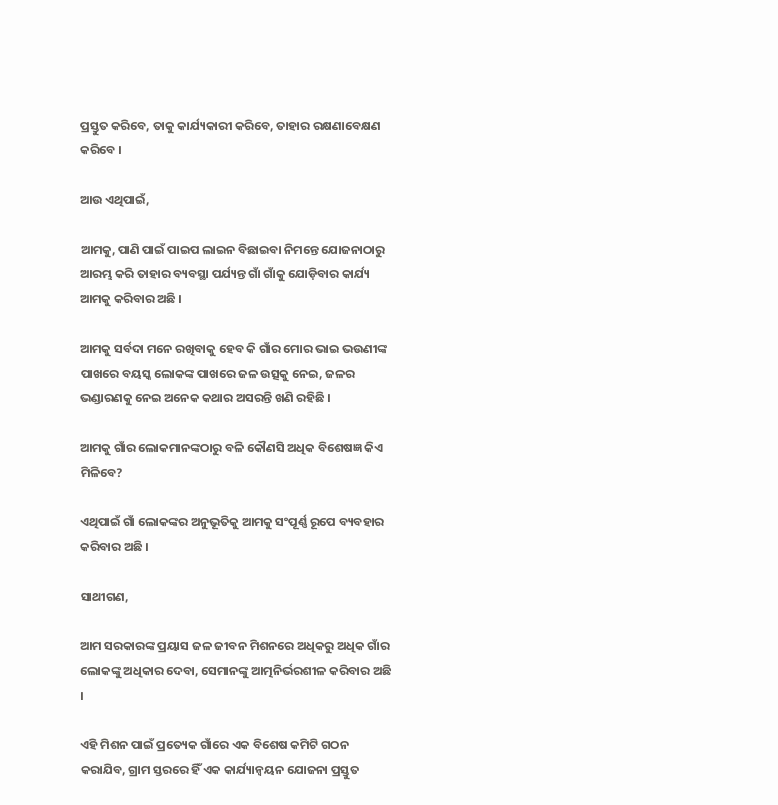ପ୍ରସ୍ତୁତ କରିବେ, ତାକୁ କାର୍ଯ୍ୟକାରୀ କରିବେ, ତାହାର ରକ୍ଷଣାବେକ୍ଷଣ କରିବେ ।

ଆଉ ଏଥିପାଇଁ,

ଆମକୁ, ପାଣି ପାଇଁ ପାଇପ ଲାଇନ ବିଛାଇବା ନିମନ୍ତେ ଯୋଜନାଠାରୁ ଆରମ୍ଭ କରି ତାହାର ବ୍ୟବସ୍ଥା ପର୍ଯ୍ୟନ୍ତ ଗାଁ ଗାଁକୁ ଯୋଡ଼ିବାର କାର୍ଯ୍ୟ ଆମକୁ କରିବାର ଅଛି ।

ଆମକୁ ସର୍ବଦା ମନେ ରଖିବାକୁ ହେବ କି ଗାଁର ମୋର ଭାଇ ଭଉଣୀଙ୍କ ପାଖରେ ବୟସ୍କ ଲୋକଙ୍କ ପାଖରେ ଜଳ ଉତ୍ସକୁ ନେଇ, ଜଳର ଭଣ୍ଡାରଣକୁ ନେଇ ଅନେକ କଥାର ଅସରନ୍ତି ଖଣି ରହିଛି ।

ଆମକୁ ଗାଁର ଲୋକମାନଙ୍କଠାରୁ ବଳି କୌଣସି ଅଧିକ ବିଶେଷଜ୍ଞ କିଏ ମିଳିବେ?

ଏଥିପାଇଁ ଗାଁ ଲୋକଙ୍କର ଅନୁଭୂତିକୁ ଆମକୁ ସଂପୂର୍ଣ୍ଣ ରୂପେ ବ୍ୟବହାର କରିବାର ଅଛି ।

ସାଥୀଗଣ,

ଆମ ସରକାରଙ୍କ ପ୍ରୟାସ ଜଳ ଜୀବନ ମିଶନରେ ଅଧିକରୁ ଅଧିକ ଗାଁର ଲୋକଙ୍କୁ ଅଧିକାର ଦେବା, ସେମାନଙ୍କୁ ଆତ୍ମନିର୍ଭରଶୀଳ କରିବାର ଅଛି ।

ଏହି ମିଶନ ପାଇଁ ପ୍ରତ୍ୟେକ ଗାଁରେ ଏକ ବିଶେଷ କମିଟି ଗଠନ କରାଯିବ, ଗ୍ରାମ ସ୍ତରରେ ହିଁ ଏକ କାର୍ଯ୍ୟାନ୍ୱୟନ ଯୋଜନା ପ୍ରସ୍ତୁତ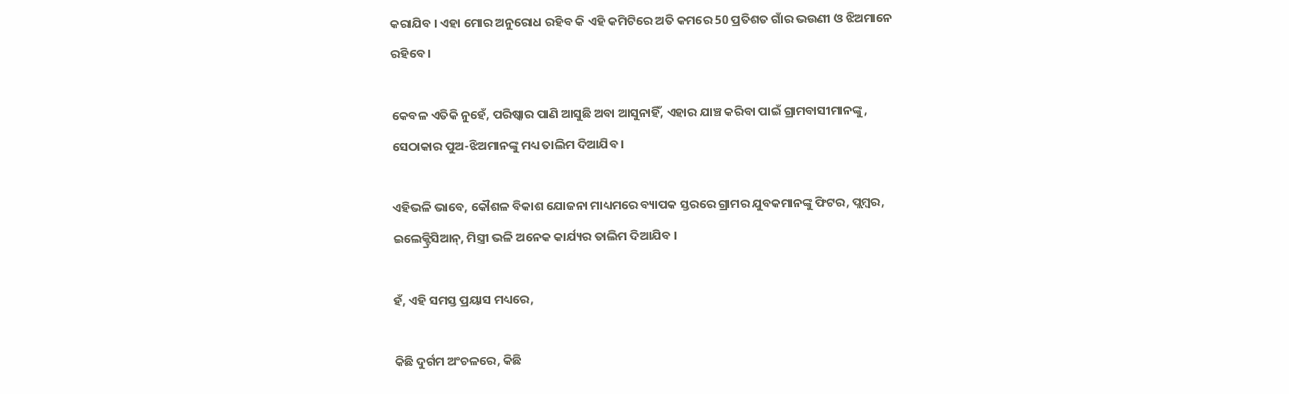କରାଯିବ । ଏହା ମୋର ଅନୁରୋଧ ରହିବ କି ଏହି କମିଟିରେ ଅତି କମରେ 50 ପ୍ରତିଶତ ଗାଁର ଭଉଣୀ ଓ ଝିଅମାନେ ରହିବେ ।

କେବଳ ଏତିକି ନୁହେଁ, ପରିଷ୍କାର ପାଣି ଆସୁଛି ଅବା ଆସୁନାହିଁ, ଏହାର ଯାଞ୍ଚ କରିବା ପାଇଁ ଗ୍ରାମବାସୀମାନଙ୍କୁ, ସେଠାକାର ପୁଅ-ଝିଅମାନଙ୍କୁ ମଧ୍ୟ ତାଲିମ ଦିଆଯିବ ।

ଏହିଭଳି ଭାବେ, କୌଶଳ ବିକାଶ ଯୋଜନା ମାଧ୍ୟମରେ ବ୍ୟାପକ ସ୍ତରରେ ଗ୍ରାମର ଯୁବକମାନଙ୍କୁ ଫିଟର, ପ୍ଲମ୍ବର, ଇଲେକ୍ଟ୍ରିସିଆନ୍, ମିସ୍ତ୍ରୀ ଭଳି ଅନେକ କାର୍ଯ୍ୟର ତାଲିମ ଦିଆଯିବ ।

ହଁ, ଏହି ସମସ୍ତ ପ୍ରୟାସ ମଧ୍ୟରେ,

କିଛି ଦୁର୍ଗମ ଅଂଚଳରେ, କିଛି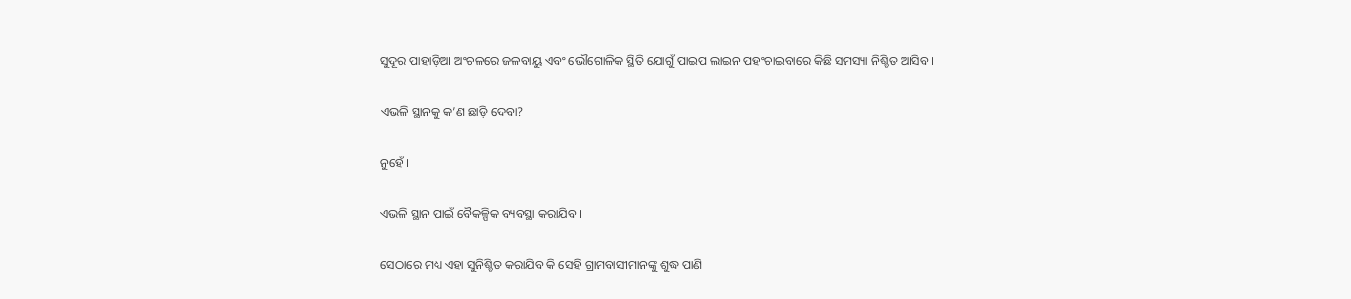ସୁଦୂର ପାହାଡ଼ିଆ ଅଂଚଳରେ ଜଳବାୟୁ ଏବଂ ଭୌଗୋଳିକ ସ୍ଥିତି ଯୋଗୁଁ ପାଇପ ଲାଇନ ପହଂଚାଇବାରେ କିଛି ସମସ୍ୟା ନିଶ୍ଚିତ ଆସିବ ।

ଏଭଳି ସ୍ଥାନକୁ କ’ଣ ଛାଡ଼ି ଦେବା?

ନୁହେଁ ।

ଏଭଳି ସ୍ଥାନ ପାଇଁ ବୈକଳ୍ପିକ ବ୍ୟବସ୍ଥା କରାଯିବ ।

ସେଠାରେ ମଧ୍ୟ ଏହା ସୁନିଶ୍ଚିତ କରାଯିବ କି ସେହି ଗ୍ରାମବାସୀମାନଙ୍କୁ ଶୁଦ୍ଧ ପାଣି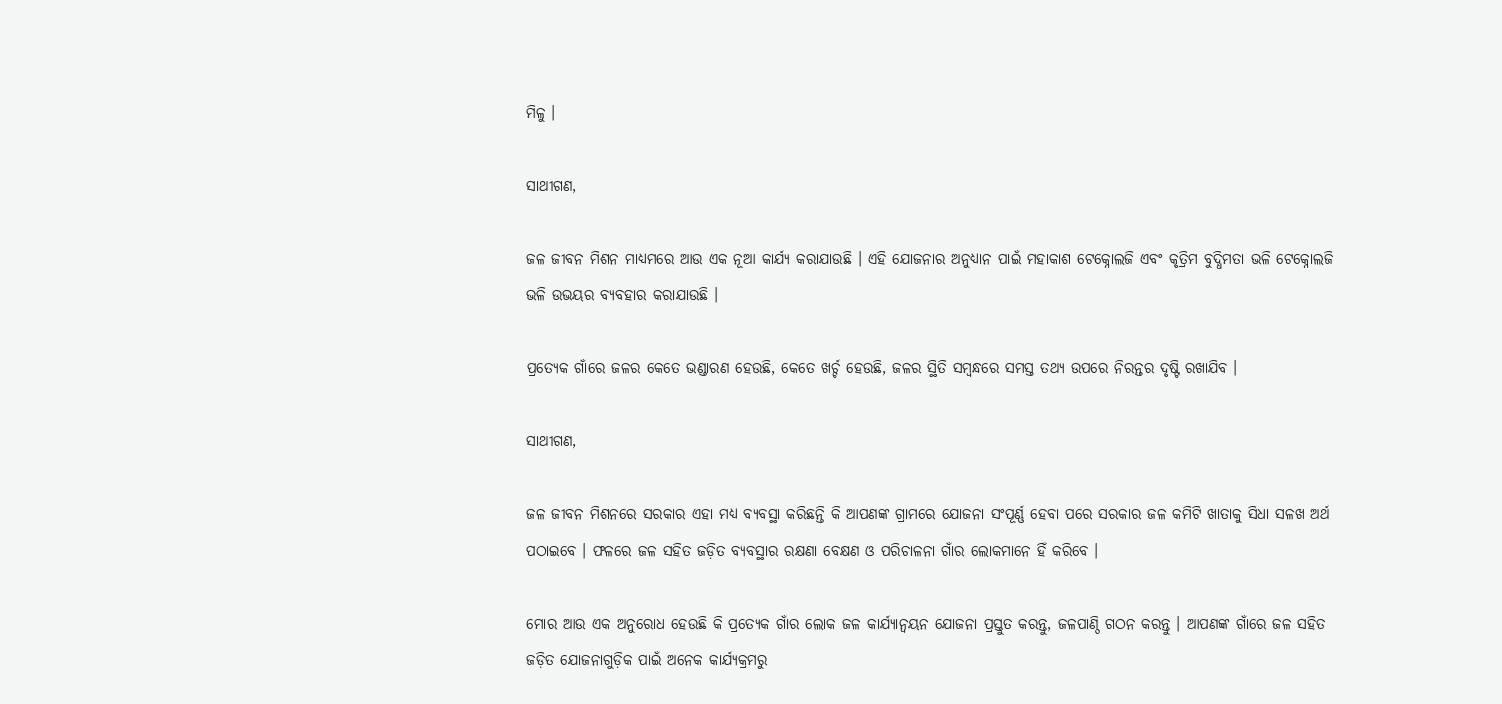ମିଳୁ ।

ସାଥୀଗଣ,

ଜଳ ଜୀବନ ମିଶନ ମାଧ୍ୟମରେ ଆଉ ଏକ ନୂଆ କାର୍ଯ୍ୟ କରାଯାଉଛି । ଏହି ଯୋଜନାର ଅନୁଧ୍ୟାନ ପାଇଁ ମହାକାଶ ଟେକ୍ନୋଲଜି ଏବଂ କୃତ୍ରିମ ବୁଦ୍ଧିମତା ଭଳି ଟେକ୍ନୋଲଜି ଭଳି ଉଭୟର ବ୍ୟବହାର କରାଯାଉଛି ।

ପ୍ରତ୍ୟେକ ଗାଁରେ ଜଳର କେତେ ଭଣ୍ଡାରଣ ହେଉଛି, କେତେ ଖର୍ଚ୍ଚ ହେଉଛି, ଜଳର ସ୍ଥିତି ସମ୍ବନ୍ଧରେ ସମସ୍ତ ତଥ୍ୟ ଉପରେ ନିରନ୍ତର ଦୃଷ୍ଟି ରଖାଯିବ ।

ସାଥୀଗଣ,

ଜଳ ଜୀବନ ମିଶନରେ ସରକାର ଏହା ମଧ୍ୟ ବ୍ୟବସ୍ଥା କରିଛନ୍ତି କି ଆପଣଙ୍କ ଗ୍ରାମରେ ଯୋଜନା ସଂପୂର୍ଣ୍ଣ ହେବା ପରେ ସରକାର ଜଳ କମିଟି ଖାତାକୁ ସିଧା ସଳଖ ଅର୍ଥ ପଠାଇବେ । ଫଳରେ ଜଳ ସହିତ ଜଡ଼ିତ ବ୍ୟବସ୍ଥାର ରକ୍ଷଣା ବେକ୍ଷଣ ଓ ପରିଚାଳନା ଗାଁର ଲୋକମାନେ ହିଁ କରିବେ ।

ମୋର ଆଉ ଏକ ଅନୁରୋଧ ହେଉଛି କି ପ୍ରତ୍ୟେକ ଗାଁର ଲୋକ ଜଳ କାର୍ଯ୍ୟାନ୍ୱୟନ ଯୋଜନା ପ୍ରସ୍ତୁତ କରନ୍ତୁ, ଜଳପାଣ୍ଠି ଗଠନ କରନ୍ତୁ । ଆପଣଙ୍କ ଗାଁରେ ଜଳ ସହିତ ଜଡ଼ିତ ଯୋଜନାଗୁଡ଼ିକ ପାଇଁ ଅନେକ କାର୍ଯ୍ୟକ୍ରମରୁ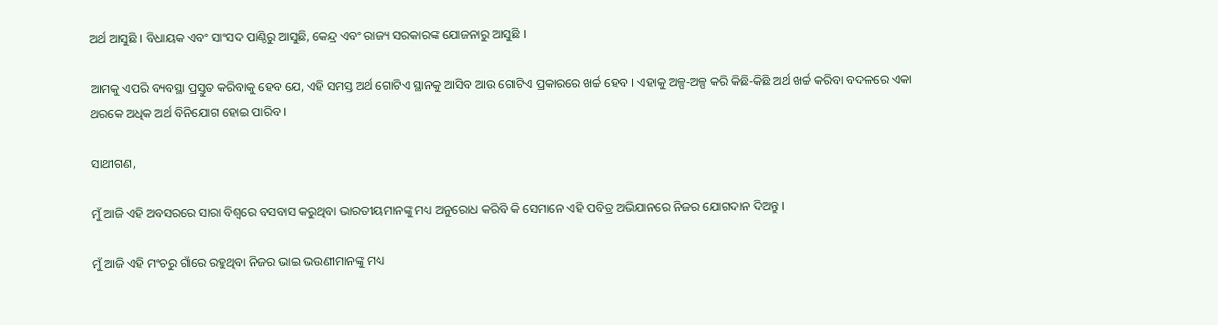ଅର୍ଥ ଆସୁଛି । ବିଧାୟକ ଏବଂ ସାଂସଦ ପାଣ୍ଠିରୁ ଆସୁଛି, କେନ୍ଦ୍ର ଏବଂ ରାଜ୍ୟ ସରକାରଙ୍କ ଯୋଜନାରୁ ଆସୁଛି ।

ଆମକୁ ଏପରି ବ୍ୟବସ୍ଥା ପ୍ରସ୍ତୁତ କରିବାକୁ ହେବ ଯେ, ଏହି ସମସ୍ତ ଅର୍ଥ ଗୋଟିଏ ସ୍ଥାନକୁ ଆସିବ ଆଉ ଗୋଟିଏ ପ୍ରକାରରେ ଖର୍ଚ୍ଚ ହେବ । ଏହାକୁ ଅଳ୍ପ-ଅଳ୍ପ କରି କିଛି-କିଛି ଅର୍ଥ ଖର୍ଚ୍ଚ କରିବା ବଦଳରେ ଏକା ଥରକେ ଅଧିକ ଅର୍ଥ ବିନିଯୋଗ ହୋଇ ପାରିବ ।

ସାଥୀଗଣ,

ମୁଁ ଆଜି ଏହି ଅବସରରେ ସାରା ବିଶ୍ୱରେ ବସବାସ କରୁଥିବା ଭାରତୀୟମାନଙ୍କୁ ମଧ୍ୟ ଅନୁରୋଧ କରିବି କି ସେମାନେ ଏହି ପବିତ୍ର ଅଭିଯାନରେ ନିଜର ଯୋଗଦାନ ଦିଅନ୍ତୁ ।

ମୁଁ ଆଜି ଏହି ମଂଚରୁ ଗାଁରେ ରହୁଥିବା ନିଜର ଭାଇ ଭଉଣୀମାନଙ୍କୁ ମଧ୍ୟ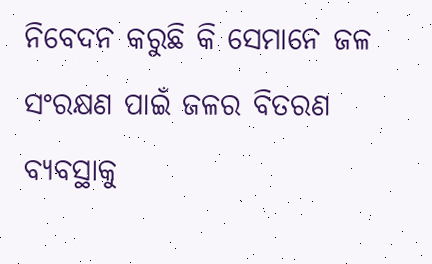ନିବେଦନ କରୁଛି କି ସେମାନେ ଜଳ ସଂରକ୍ଷଣ ପାଇଁ ଜଳର ବିତରଣ ବ୍ୟବସ୍ଥାକୁ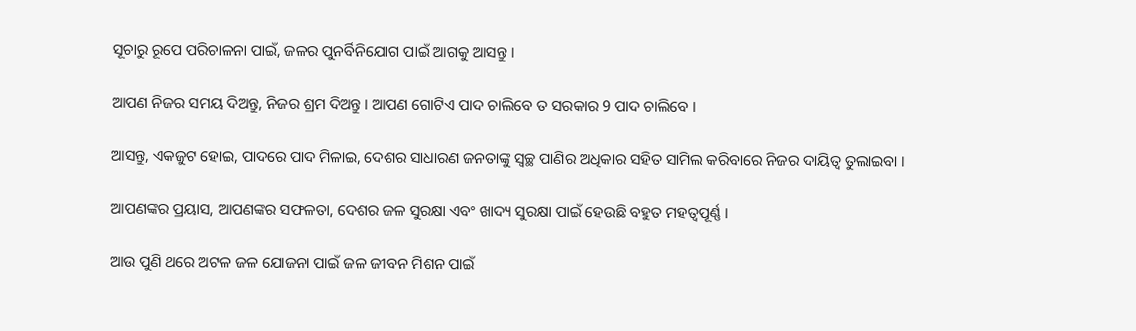ସୂଚାରୁ ରୂପେ ପରିଚାଳନା ପାଇଁ, ଜଳର ପୁନର୍ବିନିଯୋଗ ପାଇଁ ଆଗକୁ ଆସନ୍ତୁ ।

ଆପଣ ନିଜର ସମୟ ଦିଅନ୍ତୁ, ନିଜର ଶ୍ରମ ଦିଅନ୍ତୁ । ଆପଣ ଗୋଟିଏ ପାଦ ଚାଲିବେ ତ ସରକାର 9 ପାଦ ଚାଲିବେ ।

ଆସନ୍ତୁ, ଏକଜୁଟ ହୋଇ, ପାଦରେ ପାଦ ମିଳାଇ, ଦେଶର ସାଧାରଣ ଜନତାଙ୍କୁ ସ୍ୱଚ୍ଛ ପାଣିର ଅଧିକାର ସହିତ ସାମିଲ କରିବାରେ ନିଜର ଦାୟିତ୍ୱ ତୁଲାଇବା ।

ଆପଣଙ୍କର ପ୍ରୟାସ, ଆପଣଙ୍କର ସଫଳତା, ଦେଶର ଜଳ ସୁରକ୍ଷା ଏବଂ ଖାଦ୍ୟ ସୁରକ୍ଷା ପାଇଁ ହେଉଛି ବହୁତ ମହତ୍ୱପୂର୍ଣ୍ଣ ।

ଆଉ ପୁଣି ଥରେ ଅଟଳ ଜଳ ଯୋଜନା ପାଇଁ ଜଳ ଜୀବନ ମିଶନ ପାଇଁ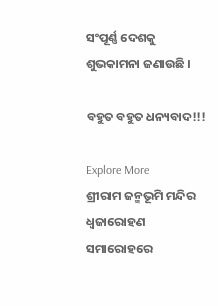ସଂପୂର୍ଣ୍ଣ ଦେଶକୁ ଶୁଭକାମନା ଜଣାଉଛି ।

ବହୁତ ବହୁତ ଧନ୍ୟବାଦ!!!

Explore More
ଶ୍ରୀରାମ ଜନ୍ମଭୂମି ମନ୍ଦିର ଧ୍ଵଜାରୋହଣ ସମାରୋହରେ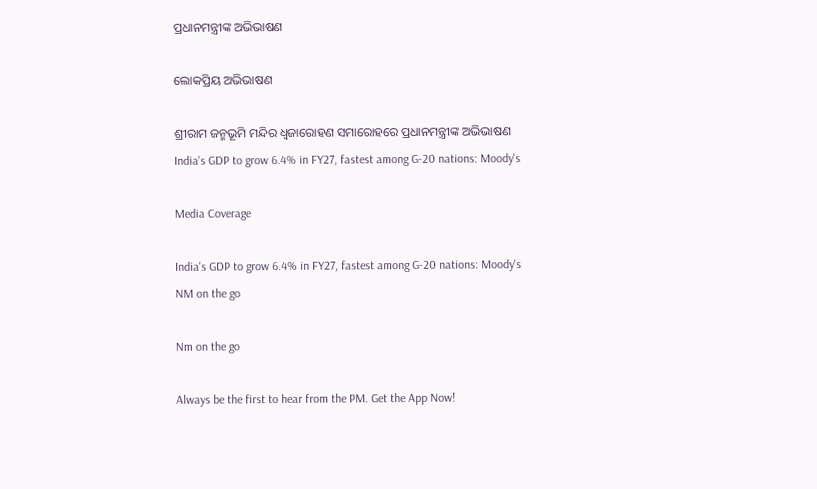ପ୍ରଧାନମନ୍ତ୍ରୀଙ୍କ ଅଭିଭାଷଣ

ଲୋକପ୍ରିୟ ଅଭିଭାଷଣ

ଶ୍ରୀରାମ ଜନ୍ମଭୂମି ମନ୍ଦିର ଧ୍ଵଜାରୋହଣ ସମାରୋହରେ ପ୍ରଧାନମନ୍ତ୍ରୀଙ୍କ ଅଭିଭାଷଣ
India's GDP to grow 6.4% in FY27, fastest among G-20 nations: Moody's

Media Coverage

India's GDP to grow 6.4% in FY27, fastest among G-20 nations: Moody's
NM on the go

Nm on the go

Always be the first to hear from the PM. Get the App Now!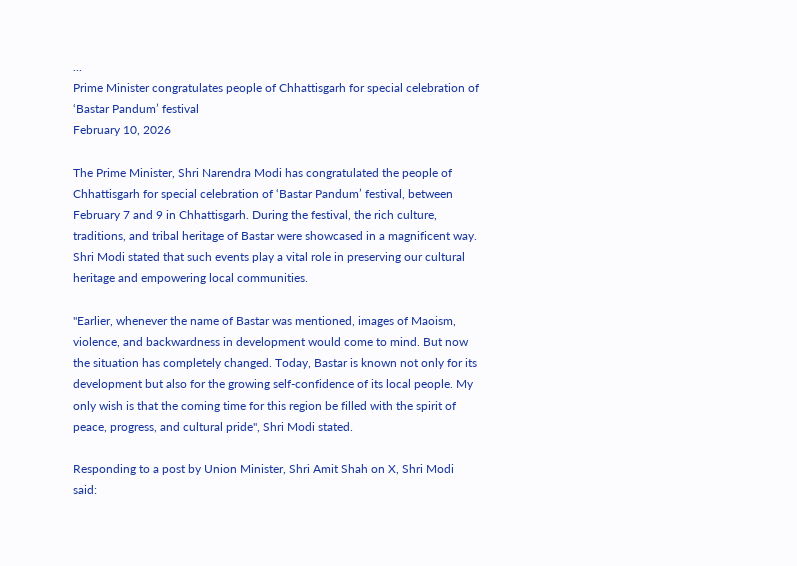...
Prime Minister congratulates people of Chhattisgarh for special celebration of ‘Bastar Pandum’ festival
February 10, 2026

The Prime Minister, Shri Narendra Modi has congratulated the people of Chhattisgarh for special celebration of ‘Bastar Pandum’ festival, between February 7 and 9 in Chhattisgarh. During the festival, the rich culture, traditions, and tribal heritage of Bastar were showcased in a magnificent way. Shri Modi stated that such events play a vital role in preserving our cultural heritage and empowering local communities.

"Earlier, whenever the name of Bastar was mentioned, images of Maoism, violence, and backwardness in development would come to mind. But now the situation has completely changed. Today, Bastar is known not only for its development but also for the growing self-confidence of its local people. My only wish is that the coming time for this region be filled with the spirit of peace, progress, and cultural pride", Shri Modi stated.

Responding to a post by Union Minister, Shri Amit Shah on X, Shri Modi said: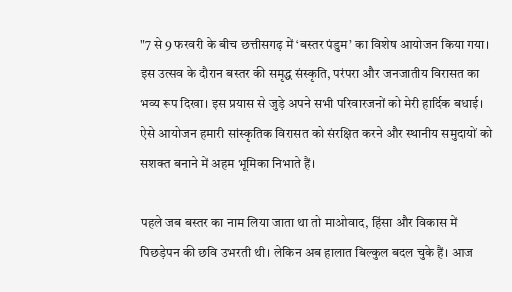"7 से 9 फरवरी के बीच छत्तीसगढ़ में ‘बस्तर पंडुम’ का विशेष आयोजन किया गया। इस उत्सव के दौरान बस्तर की समृद्ध संस्कृति, परंपरा और जनजातीय विरासत का भव्य रूप दिखा। इस प्रयास से जुड़े अपने सभी परिवारजनों को मेरी हार्दिक बधाई। ऐसे आयोजन हमारी सांस्कृतिक विरासत को संरक्षित करने और स्थानीय समुदायों को सशक्त बनाने में अहम भूमिका निभाते हैं।

पहले जब बस्तर का नाम लिया जाता था तो माओवाद, हिंसा और विकास में पिछड़ेपन की छवि उभरती थी। लेकिन अब हालात बिल्कुल बदल चुके हैं। आज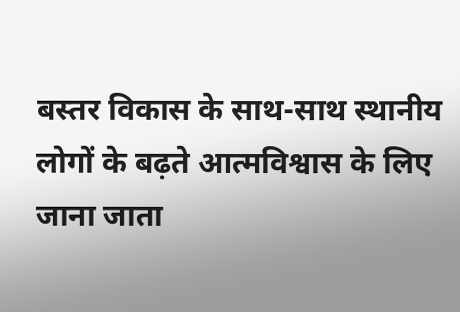बस्तर विकास के साथ-साथ स्थानीय लोगों के बढ़ते आत्मविश्वास के लिए जाना जाता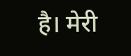है। मेरी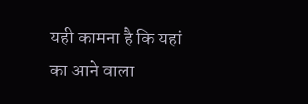यही कामना है कि यहां का आने वाला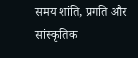समय शांति, प्रगति और सांस्कृतिक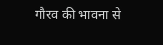गौरव की भावना से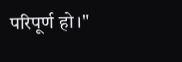परिपूर्ण हो।"